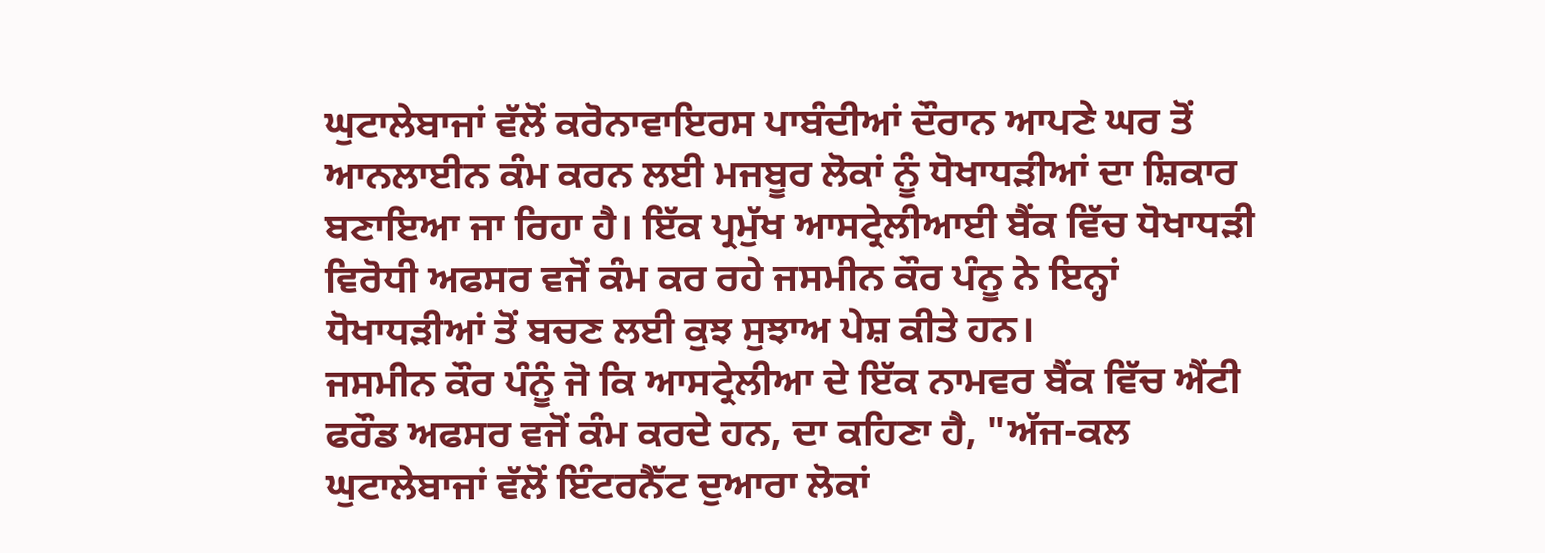ਘੁਟਾਲੇਬਾਜਾਂ ਵੱਲੋਂ ਕਰੋਨਾਵਾਇਰਸ ਪਾਬੰਦੀਆਂ ਦੌਰਾਨ ਆਪਣੇ ਘਰ ਤੋਂ ਆਨਲਾਈਨ ਕੰਮ ਕਰਨ ਲਈ ਮਜਬੂਰ ਲੋਕਾਂ ਨੂੰ ਧੋਖਾਧੜੀਆਂ ਦਾ ਸ਼ਿਕਾਰ ਬਣਾਇਆ ਜਾ ਰਿਹਾ ਹੈ। ਇੱਕ ਪ੍ਰਮੁੱਖ ਆਸਟ੍ਰੇਲੀਆਈ ਬੈਂਕ ਵਿੱਚ ਧੋਖਾਧੜੀ ਵਿਰੋਧੀ ਅਫਸਰ ਵਜੋਂ ਕੰਮ ਕਰ ਰਹੇ ਜਸਮੀਨ ਕੌਰ ਪੰਨੂ ਨੇ ਇਨ੍ਹਾਂ ਧੋਖਾਧੜੀਆਂ ਤੋਂ ਬਚਣ ਲਈ ਕੁਝ ਸੁਝਾਅ ਪੇਸ਼ ਕੀਤੇ ਹਨ।
ਜਸਮੀਨ ਕੌਰ ਪੰਨੂੰ ਜੋ ਕਿ ਆਸਟ੍ਰੇਲੀਆ ਦੇ ਇੱਕ ਨਾਮਵਰ ਬੈਂਕ ਵਿੱਚ ਐਂਟੀ ਫਰੌਡ ਅਫਸਰ ਵਜੋਂ ਕੰਮ ਕਰਦੇ ਹਨ, ਦਾ ਕਹਿਣਾ ਹੈ, "ਅੱਜ-ਕਲ ਘੁਟਾਲੇਬਾਜਾਂ ਵੱਲੋਂ ਇੰਟਰਨੈੱਟ ਦੁਆਰਾ ਲੋਕਾਂ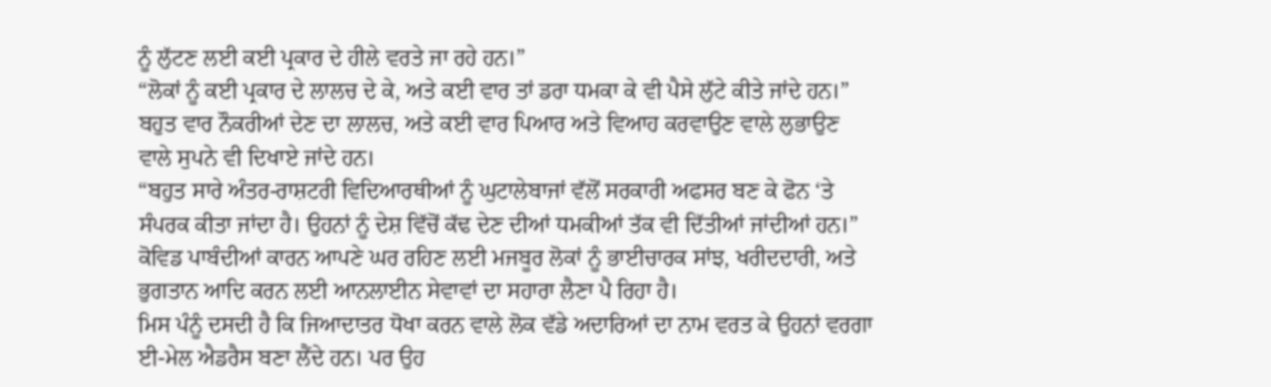ਨੂੰ ਲੁੱਟਣ ਲਈ ਕਈ ਪ੍ਰਕਾਰ ਦੇ ਹੀਲੇ ਵਰਤੇ ਜਾ ਰਹੇ ਹਨ।”
“ਲੋਕਾਂ ਨੂੰ ਕਈ ਪ੍ਰਕਾਰ ਦੇ ਲਾਲਚ ਦੇ ਕੇ, ਅਤੇ ਕਈ ਵਾਰ ਤਾਂ ਡਰਾ ਧਮਕਾ ਕੇ ਵੀ ਪੈਸੇ ਲੁੱਟੇ ਕੀਤੇ ਜਾਂਦੇ ਹਨ।”
ਬਹੁਤ ਵਾਰ ਨੌਕਰੀਆਂ ਦੇਣ ਦਾ ਲਾਲਚ, ਅਤੇ ਕਈ ਵਾਰ ਪਿਆਰ ਅਤੇ ਵਿਆਹ ਕਰਵਾਉਣ ਵਾਲੇ ਲੁਭਾਉਣ ਵਾਲੇ ਸੁਪਨੇ ਵੀ ਦਿਖਾਏ ਜਾਂਦੇ ਹਨ।
“ਬਹੁਤ ਸਾਰੇ ਅੰਤਰ-ਰਾਸ਼ਟਰੀ ਵਿਦਿਆਰਥੀਆਂ ਨੂੰ ਘੁਟਾਲੇਬਾਜਾਂ ਵੱਲੋਂ ਸਰਕਾਰੀ ਅਫਸਰ ਬਣ ਕੇ ਫੋਨ ‘ਤੇ ਸੰਪਰਕ ਕੀਤਾ ਜਾਂਦਾ ਹੈ। ਉਹਨਾਂ ਨੂੰ ਦੇਸ਼ ਵਿੱਚੋਂ ਕੱਢ ਦੇਣ ਦੀਆਂ ਧਮਕੀਆਂ ਤੱਕ ਵੀ ਦਿੱਤੀਆਂ ਜਾਂਦੀਆਂ ਹਨ।”
ਕੋਵਿਡ ਪਾਬੰਦੀਆਂ ਕਾਰਨ ਆਪਣੇ ਘਰ ਰਹਿਣ ਲਈ ਮਜਬੂਰ ਲੋਕਾਂ ਨੂੰ ਭਾਈਚਾਰਕ ਸਾਂਝ, ਖਰੀਦਦਾਰੀ, ਅਤੇ ਭੁਗਤਾਨ ਆਦਿ ਕਰਨ ਲਈ ਆਨਲਾਈਨ ਸੇਵਾਵਾਂ ਦਾ ਸਹਾਰਾ ਲੈਣਾ ਪੈ ਰਿਹਾ ਹੈ।
ਮਿਸ ਪੰਨੂੰ ਦਸਦੀ ਹੈ ਕਿ ਜਿਆਦਾਤਰ ਧੋਖਾ ਕਰਨ ਵਾਲੇ ਲੋਕ ਵੱਡੇ ਅਦਾਰਿਆਂ ਦਾ ਨਾਮ ਵਰਤ ਕੇ ਉਹਨਾਂ ਵਰਗਾ ਈ-ਮੇਲ ਐਡਰੈਸ ਬਣਾ ਲੈਂਦੇ ਹਨ। ਪਰ ਉਹ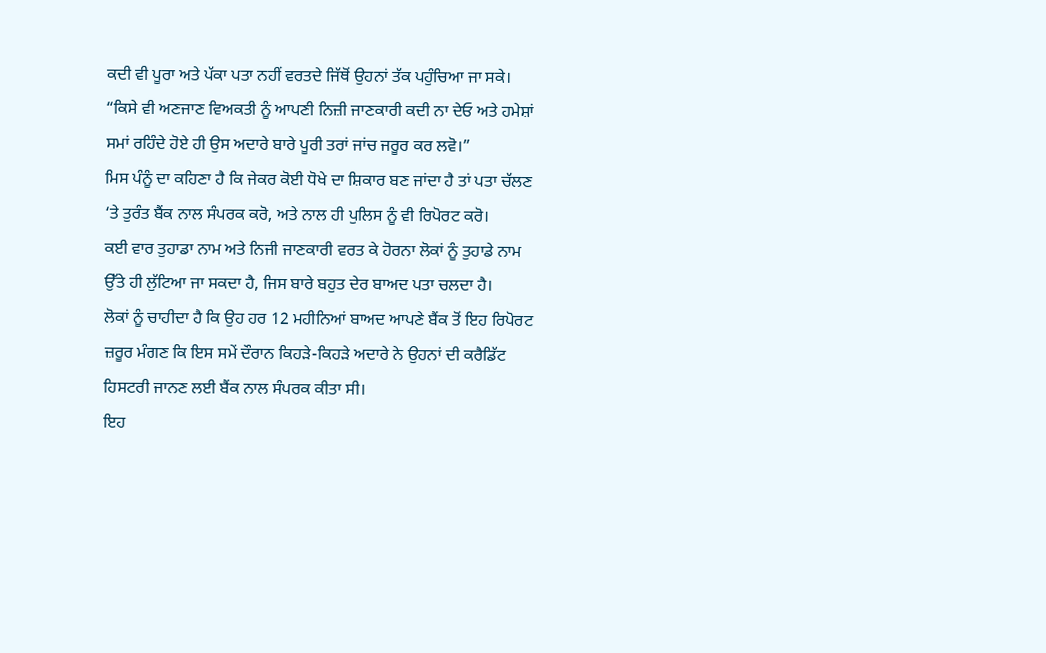ਕਦੀ ਵੀ ਪੂਰਾ ਅਤੇ ਪੱਕਾ ਪਤਾ ਨਹੀਂ ਵਰਤਦੇ ਜਿੱਥੋਂ ਉਹਨਾਂ ਤੱਕ ਪਹੁੰਚਿਆ ਜਾ ਸਕੇ।
“ਕਿਸੇ ਵੀ ਅਣਜਾਣ ਵਿਅਕਤੀ ਨੂੰ ਆਪਣੀ ਨਿਜ਼ੀ ਜਾਣਕਾਰੀ ਕਦੀ ਨਾ ਦੇਓ ਅਤੇ ਹਮੇਸ਼ਾਂ ਸਮਾਂ ਰਹਿੰਦੇ ਹੋਏ ਹੀ ਉਸ ਅਦਾਰੇ ਬਾਰੇ ਪੂਰੀ ਤਰਾਂ ਜਾਂਚ ਜਰੂਰ ਕਰ ਲਵੋ।”
ਮਿਸ ਪੰਨੂੰ ਦਾ ਕਹਿਣਾ ਹੈ ਕਿ ਜੇਕਰ ਕੋਈ ਧੋਖੇ ਦਾ ਸ਼ਿਕਾਰ ਬਣ ਜਾਂਦਾ ਹੈ ਤਾਂ ਪਤਾ ਚੱਲਣ ‘ਤੇ ਤੁਰੰਤ ਬੈਂਕ ਨਾਲ ਸੰਪਰਕ ਕਰੋ, ਅਤੇ ਨਾਲ ਹੀ ਪੁਲਿਸ ਨੂੰ ਵੀ ਰਿਪੋਰਟ ਕਰੋ।
ਕਈ ਵਾਰ ਤੁਹਾਡਾ ਨਾਮ ਅਤੇ ਨਿਜੀ ਜਾਣਕਾਰੀ ਵਰਤ ਕੇ ਹੋਰਨਾ ਲੋਕਾਂ ਨੂੰ ਤੁਹਾਡੇ ਨਾਮ ਉੱਤੇ ਹੀ ਲੁੱਟਿਆ ਜਾ ਸਕਦਾ ਹੈ, ਜਿਸ ਬਾਰੇ ਬਹੁਤ ਦੇਰ ਬਾਅਦ ਪਤਾ ਚਲਦਾ ਹੈ।
ਲੋਕਾਂ ਨੂੰ ਚਾਹੀਦਾ ਹੈ ਕਿ ਉਹ ਹਰ 12 ਮਹੀਨਿਆਂ ਬਾਅਦ ਆਪਣੇ ਬੈਂਕ ਤੋਂ ਇਹ ਰਿਪੋਰਟ ਜ਼ਰੂਰ ਮੰਗਣ ਕਿ ਇਸ ਸਮੇਂ ਦੌਰਾਨ ਕਿਹੜੇ-ਕਿਹੜੇ ਅਦਾਰੇ ਨੇ ਉਹਨਾਂ ਦੀ ਕਰੈਡਿੱਟ ਹਿਸਟਰੀ ਜਾਨਣ ਲਈ ਬੈਂਕ ਨਾਲ ਸੰਪਰਕ ਕੀਤਾ ਸੀ।
ਇਹ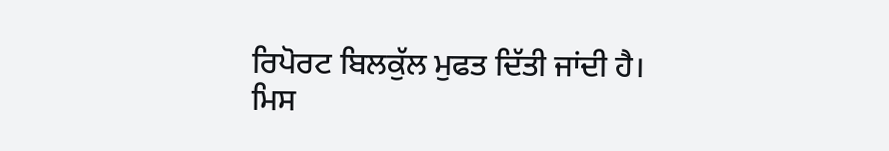ਰਿਪੋਰਟ ਬਿਲਕੁੱਲ ਮੁਫਤ ਦਿੱਤੀ ਜਾਂਦੀ ਹੈ।
ਮਿਸ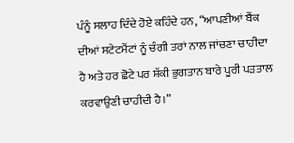ਪੰਨੂੰ ਸਲਾਹ ਦਿੰਦੇ ਹੋਏ ਕਹਿੰਦੇ ਹਨ, “ਆਪਣੀਆਂ ਬੈਂਕ ਦੀਆਂ ਸਟੇਟਮੈਂਟਾਂ ਨੂੰ ਚੰਗੀ ਤਰਾਂ ਨਾਲ ਜਾਂਚਣਾ ਚਾਹੀਦਾ ਹੈ ਅਤੇ ਹਰ ਛੋਟੇ ਪਰ ਸ਼ੱਕੀ ਭੁਗਤਾਨ ਬਾਰੇ ਪੂਰੀ ਪੜਤਾਲ ਕਰਵਾਉਣੀ ਚਾਹੀਦੀ ਹੈ।”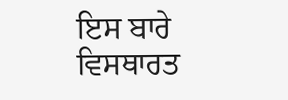ਇਸ ਬਾਰੇ ਵਿਸਥਾਰਤ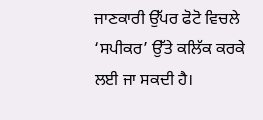ਜਾਣਕਾਰੀ ਉੱਪਰ ਫੋਟੋ ਵਿਚਲੇ ‘ਸਪੀਕਰ’ ਉੱਤੇ ਕਲਿੱਕ ਕਰਕੇ ਲਈ ਜਾ ਸਕਦੀ ਹੈ।